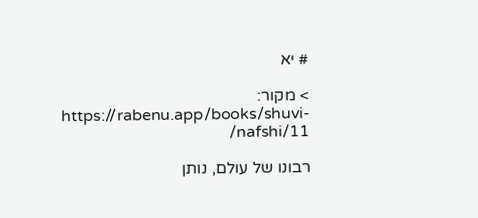# יא

> מקור: https://rabenu.app/books/shuvi-nafshi/11/

רבונו של עולם, נותן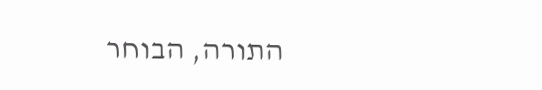התורה, הבוחר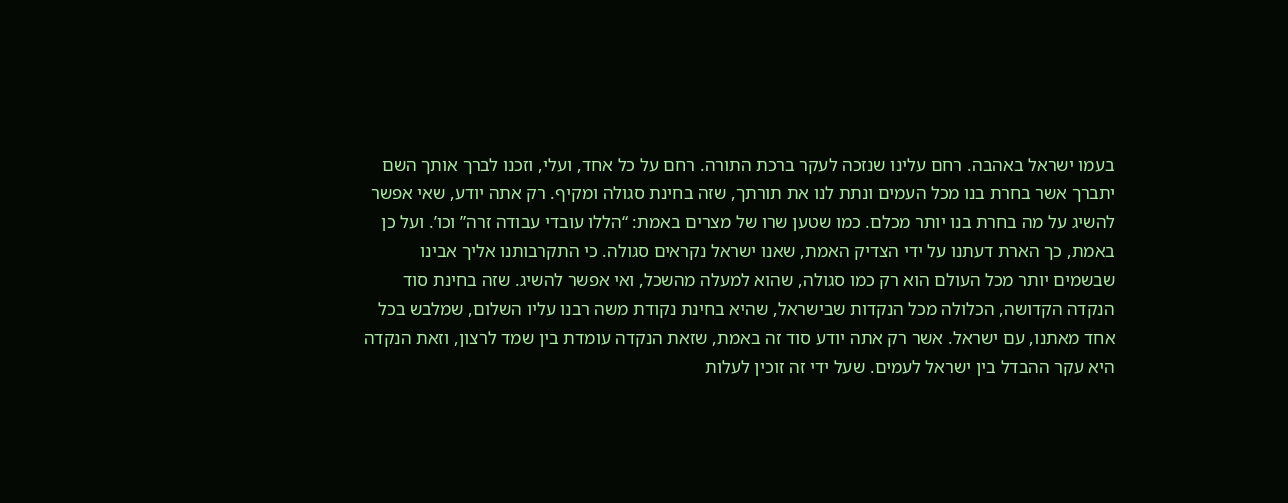בעמו ישראל באהבה. רחם עלינו שנזכה לעקר ברכת התורה. רחם על כל אחד, ועלי, וזכנו לברך אותך השם יתברך אשר בחרת בנו מכל העמים ונתת לנו את תורתך, שזה בחינת סגולה ומקיף. רק אתה יודע, שאי אפשר להשיג על מה בחרת בנו יותר מכלם. כמו שטען שרו של מצרים באמת: “הללו עובדי עבודה זרה” וכו’. ועל כן באמת, כך הארת דעתנו על ידי הצדיק האמת, שאנו ישראל נקראים סגולה. כי התקרבותנו אליך אבינו שבשמים יותר מכל העולם הוא רק כמו סגולה, שהוא למעלה מהשכל, ואי אפשר להשיג. שזה בחינת סוד הנקדה הקדושה, הכלולה מכל הנקדות שבישראל, שהיא בחינת נקודת משה רבנו עליו השלום, שמלבש בכל אחד מאתנו, עם ישראל. אשר רק אתה יודע סוד זה באמת, שזאת הנקדה עומדת בין שמד לרצון, וזאת הנקדה היא עקר ההבדל בין ישראל לעמים. שעל ידי זה זוכין לעלות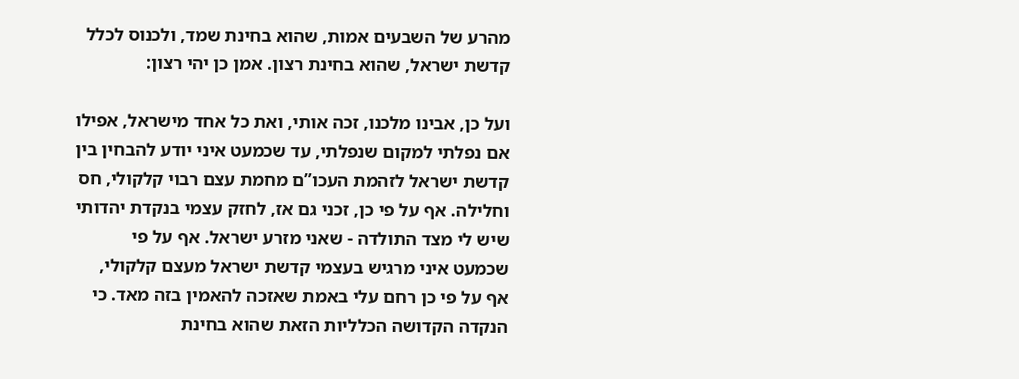מהרע של השבעים אמות, שהוא בחינת שמד, ולכנוס לכלל קדשת ישראל, שהוא בחינת רצון. אמן כן יהי רצון:

ועל כן, אבינו מלכנו, זכה אותי, ואת כל אחד מישראל, אפילו אם נפלתי למקום שנפלתי, עד שכמעט איני יודע להבחין בין קדשת ישראל לזהמת העכו”ם מחמת עצם רבוי קלקולי, חס וחלילה. אף על פי כן, זכני גם אז, לחזק עצמי בנקדת יהדותי שיש לי מצד התולדה - שאני מזרע ישראל. אף על פי שכמעט איני מרגיש בעצמי קדשת ישראל מעצם קלקולי, אף על פי כן רחם עלי באמת שאזכה להאמין בזה מאד. כי הנקדה הקדושה הכלליות הזאת שהוא בחינת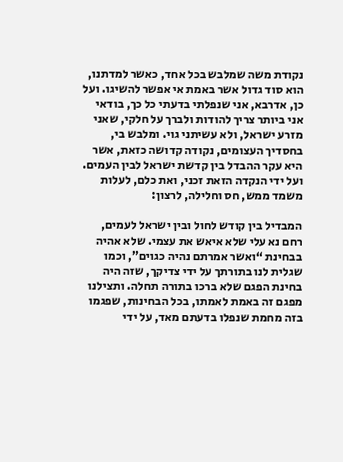נקודת משה שמלבש בכל אחד, כאשר למדתנו, הוא סוד גדול אשר באמת אי אפשר להשיגו. ועל כן, אדרבא, אני שנפלתי בדעתי כל כך, בודאי אני ביותר צריך להודות ולברך על חלקי, שאני מזרע ישראל, ולא עשיתני גוי. ומלבש בי, בחסדיך העצומים, נקודה קדושה כזאת, אשר היא עקר ההבדל בין קדשת ישראל לבין העמים. ועל ידי הנקדה הזאת זכני, ואת כלם, לעלות משמד ממש, חס וחלילה, לרצון:

המבדיל בין קודש לחול ובין ישראל לעמים, רחם נא עלי שלא איאש את עצמי. שלא אהיה בבחינת “ואשר אמרתם נהיה כגוים”, וכמו שגלית לנו בתורתך על ידי צדיקך, שזה היה בחינת הפגם שלא ברכו בתורה תחלה. ותצילנו מפגם זה באמת לאמתו, בכל הבחינות, שפגמו בזה מחמת שנפלו בדעתם מאד, על ידי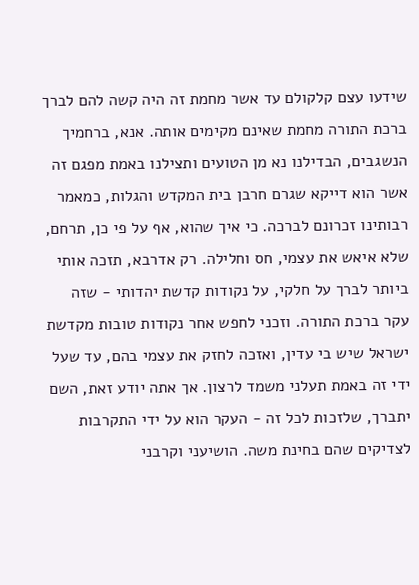שידעו עצם קלקולם עד אשר מחמת זה היה קשה להם לברך ברכת התורה מחמת שאינם מקימים אותה. אנא, ברחמיך הנשגבים, הבדילנו נא מן הטועים ותצילנו באמת מפגם זה אשר הוא דייקא שגרם חרבן בית המקדש והגלות, כמאמר רבותינו זכרונם לברכה. כי איך שהוא, אף על פי כן, תרחם, שלא איאש את עצמי, חס וחלילה. רק אדרבא, תזכה אותי ביותר לברך על חלקי, על נקודות קדשת יהדותי - שזה עקר ברכת התורה. וזכני לחפש אחר נקודות טובות מקדשת ישראל שיש בי עדין, ואזכה לחזק את עצמי בהם, עד שעל ידי זה באמת תעלני משמד לרצון. אך אתה יודע זאת, השם יתברך, שלזכות לכל זה - העקר הוא על ידי התקרבות לצדיקים שהם בחינת משה. הושיעני וקרבני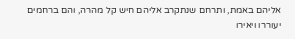אליהם באמת, ותרחם שנתקרב אליהם חיש קל מהרה, והם ברחמים יעוררו ויאירו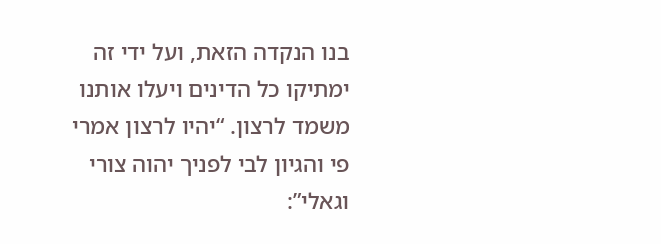בנו הנקדה הזאת, ועל ידי זה ימתיקו כל הדינים ויעלו אותנו משמד לרצון. “יהיו לרצון אמרי פי והגיון לבי לפניך יהוה צורי וגאלי”: